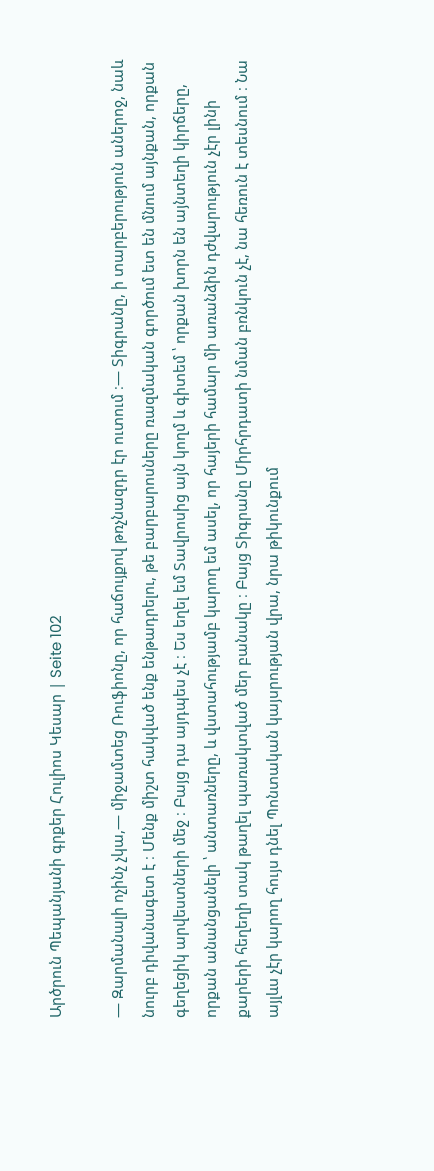Արծրուն Պեպանյանի գրքեր Հուլիոս Կեսար | Seite 102

— Զարմանալի ոչինչ չկա,— միջամտեց Ռուֆիոնը, որ հաճույքով թռչնազդր էր ուտում ։— Տիգրանը, ի տարբերություն աներոջ, նաև նուրբ դիվանագետ է ։ Մենք միշտ հակված ենք ենթադրելու, թե բարբարոսները ռազմական գործում ետ են մնում այնքան, որքան գեղեցիկ արվեստների մեջ ։ Բայց դա այդպես չէ ։ Ես եղել եմ Տավրոսից այն կողմ և գիտեմ ՝ որքան խորն են այնտեղի կիրճերը, որքան անանցանելի ՝ անտառները, և վստահությամբ կարող եմ ասել, որ հայերի համար մի առանձին դժվարություն չէր լինի քարերի հեղեղի տակ թաղել պառակտված մեր բանակը ։ Բայց Տիգրանը Միրհրդատի նման բռնկուն չէ, նա հեռուն է տեսնում ։ Նա այլևս չէր կարող հույս դնել Պոնտական կայսրության վրա, նրա թիկունքում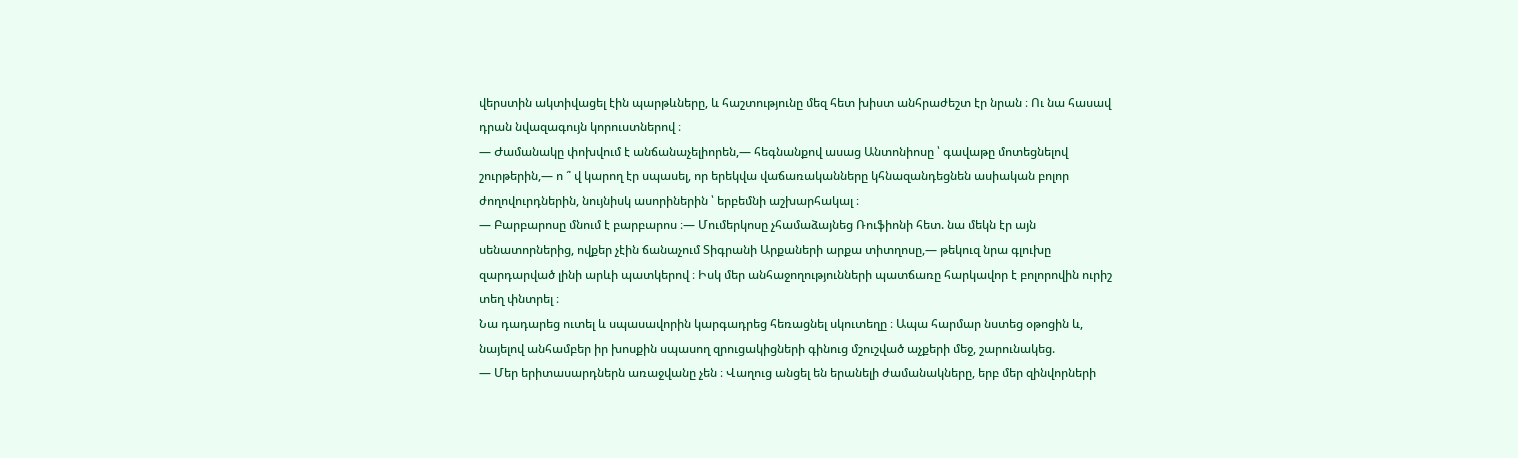վերստին ակտիվացել էին պարթևները, և հաշտությունը մեզ հետ խիստ անհրաժեշտ էր նրան ։ Ու նա հասավ դրան նվազագույն կորուստներով ։
— Ժամանակը փոխվում է անճանաչելիորեն,— հեգնանքով ասաց Անտոնիոսը ՝ գավաթը մոտեցնելով շուրթերին,— ո ՞ վ կարող էր սպասել, որ երեկվա վաճառականները կհնազանդեցնեն ասիական բոլոր ժողովուրդներին, նույնիսկ ասորիներին ՝ երբեմնի աշխարհակալ ։
— Բարբարոսը մնում է բարբարոս ։— Մումերկոսը չհամաձայնեց Ռուֆիոնի հետ. նա մեկն էր այն սենատորներից, ովքեր չէին ճանաչում Տիգրանի Արքաների արքա տիտղոսը,— թեկուզ նրա գլուխը զարդարված լինի արևի պատկերով ։ Իսկ մեր անհաջողությունների պատճառը հարկավոր է բոլորովին ուրիշ տեղ փնտրել ։
Նա դադարեց ուտել և սպասավորին կարգադրեց հեռացնել սկուտեղը ։ Ապա հարմար նստեց օթոցին և, նայելով անհամբեր իր խոսքին սպասող զրուցակիցների գինուց մշուշված աչքերի մեջ, շարունակեց.
— Մեր երիտասարդներն առաջվանը չեն ։ Վաղուց անցել են երանելի ժամանակները, երբ մեր զինվորների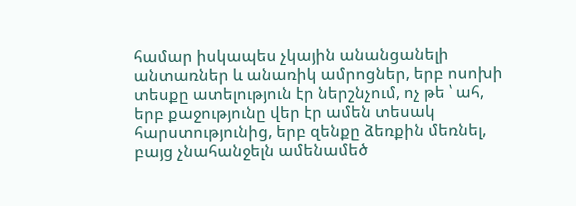համար իսկապես չկային անանցանելի անտառներ և անառիկ ամրոցներ, երբ ոսոխի տեսքը ատելություն էր ներշնչում, ոչ թե ՝ ահ, երբ քաջությունը վեր էր ամեն տեսակ հարստությունից, երբ զենքը ձեռքին մեռնել, բայց չնահանջելն ամենամեծ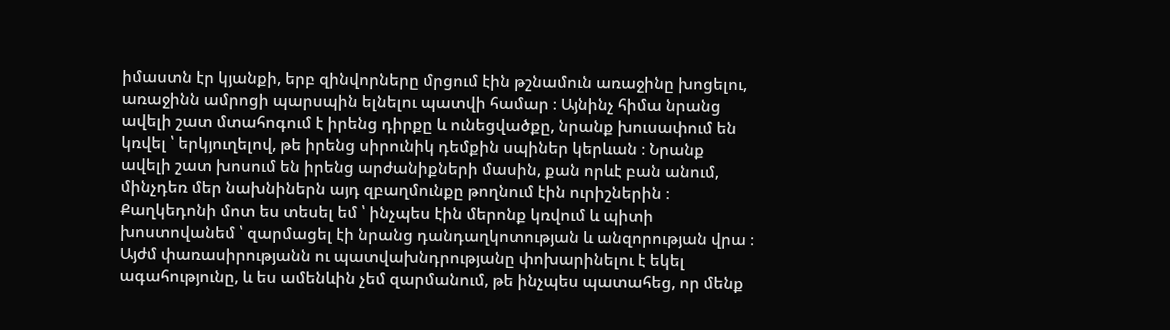իմաստն էր կյանքի, երբ զինվորները մրցում էին թշնամուն առաջինը խոցելու, առաջինն ամրոցի պարսպին ելնելու պատվի համար ։ Այնինչ հիմա նրանց ավելի շատ մտահոգում է իրենց դիրքը և ունեցվածքը, նրանք խուսափում են կռվել ՝ երկյուղելով, թե իրենց սիրունիկ դեմքին սպիներ կերևան ։ Նրանք ավելի շատ խոսում են իրենց արժանիքների մասին, քան որևէ բան անում, մինչդեռ մեր նախնիներն այդ զբաղմունքը թողնում էին ուրիշներին ։ Քաղկեդոնի մոտ ես տեսել եմ ՝ ինչպես էին մերոնք կռվում և պիտի խոստովանեմ ՝ զարմացել էի նրանց դանդաղկոտության և անզորության վրա ։ Այժմ փառասիրությանն ու պատվախնդրությանը փոխարինելու է եկել ագահությունը, և ես ամենևին չեմ զարմանում, թե ինչպես պատահեց, որ մենք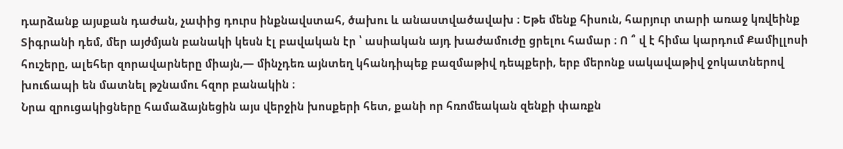դարձանք այսքան դաժան, չափից դուրս ինքնավստահ, ծախու և անաստվածավախ ։ Եթե մենք հիսուն, հարյուր տարի առաջ կռվեինք Տիգրանի դեմ, մեր այժմյան բանակի կեսն էլ բավական էր ՝ ասիական այդ խաժամուժը ցրելու համար ։ Ո ՞ վ է հիմա կարդում Քամիլլոսի հուշերը, ալեհեր զորավարները միայն,— մինչդեռ այնտեղ կհանդիպեք բազմաթիվ դեպքերի, երբ մերոնք սակավաթիվ ջոկատներով խուճապի են մատնել թշնամու հզոր բանակին ։
Նրա զրուցակիցները համաձայնեցին այս վերջին խոսքերի հետ, քանի որ հռոմեական զենքի փառքն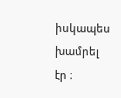իսկապես խամրել էր ։